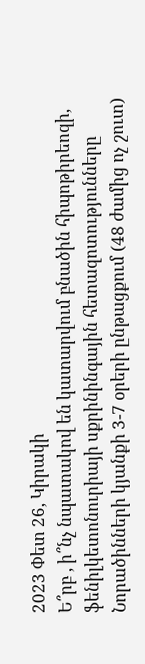2023 Փետ 26, Կիրակի
Ե՞րբ , ի՞նչ նպատակով են կատարվում բնածին հիպոթիրեոզի, ֆենիլկետոնուրիայի սքրինինգային հետազոտությունները
Նորածինների կյանքի 3-7 օրերի ընթացքում (48 ժամից ոչ շուտ)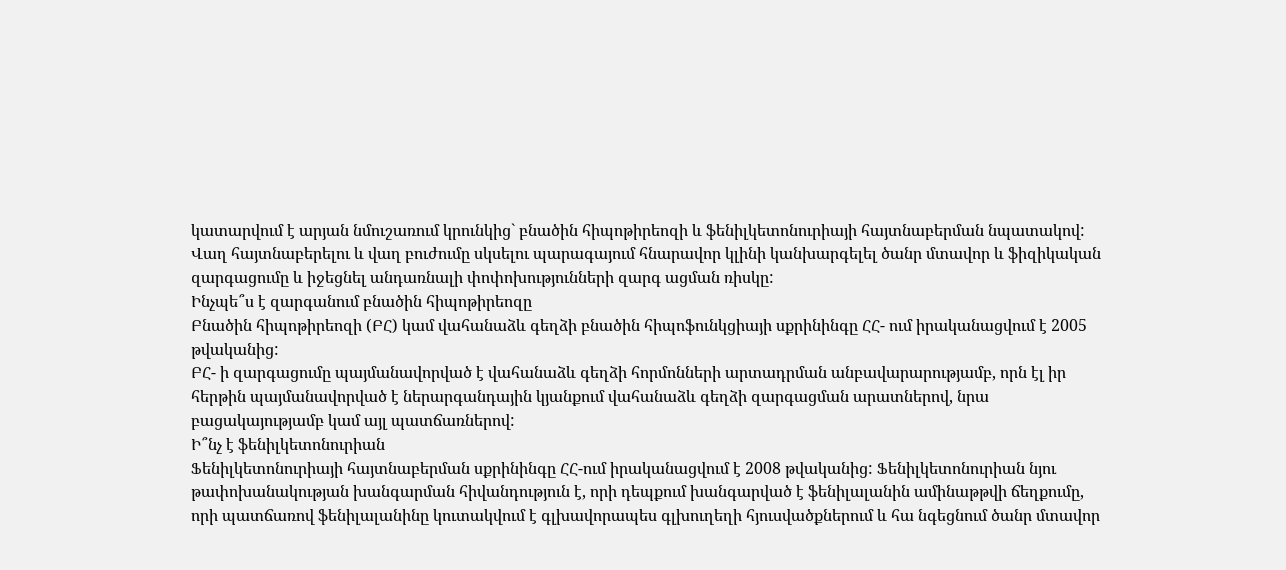կատարվում է արյան նմուշառում կրունկից` բնածին հիպոթիրեոզի և ֆենիլկետոնուրիայի հայտնաբերման նպատակով:
Վաղ հայտնաբերելու և վաղ բուժումը սկսելու պարագայում հնարավոր կլինի կանխարգելել ծանր մտավոր և ֆիզիկական զարգացումը և իջեցնել անդառնալի փոփոխությունների զարգ ացման ռիսկը:
Ինչպե՞ս է զարգանում բնածին հիպոթիրեոզը
Բնածին հիպոթիրեոզի (ԲՀ) կամ վահանաձև գեղձի բնածին հիպոֆունկցիայի սքրինինգը ՀՀ- ում իրականացվում է 2005 թվականից:
ԲՀ- ի զարգացումը պայմանավորված է վահանաձև գեղձի հորմոնների արտադրման անբավարարությամբ, որն էլ իր հերթին պայմանավորված է ներարգանդային կյանքում վահանաձև գեղձի զարգացման արատներով, նրա բացակայությամբ կամ այլ պատճառներով:
Ի՞նչ է ֆենիլկետոնուրիան
Ֆենիլկետոնուրիայի հայտնաբերման սքրինինգը ՀՀ-ում իրականացվում է 2008 թվականից: Ֆենիլկետոնուրիան նյու թափոխանակության խանգարման հիվանդություն է, որի դեպքում խանգարված է ֆենիլալանին ամինաթթվի ճեղքումը, որի պատճառով ֆենիլալանինը կուտակվում է գլխավորապես գլխուղեղի հյուսվածքներում և հա նգեցնում ծանր մտավոր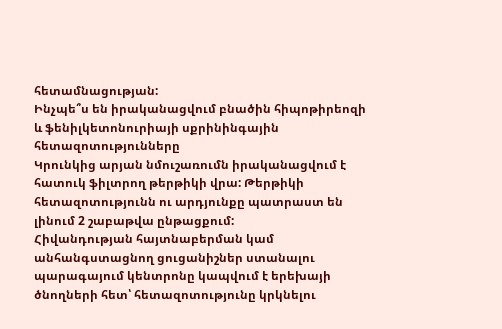հետամնացության:
Ինչպե՞ս են իրականացվում բնածին հիպոթիրեոզի և ֆենիլկետոնուրիայի սքրինինգային հետազոտությունները
Կրունկից արյան նմուշառումն իրականացվում է հատուկ ֆիլտրող թերթիկի վրա: Թերթիկի հետազոտությունն ու արդյունքը պատրաստ են լինում 2 շաբաթվա ընթացքում:
Հիվանդության հայտնաբերման կամ անհանգստացնող ցուցանիշներ ստանալու պարագայում կենտրոնը կապվում է երեխայի ծնողների հետ՝ հետազոտությունը կրկնելու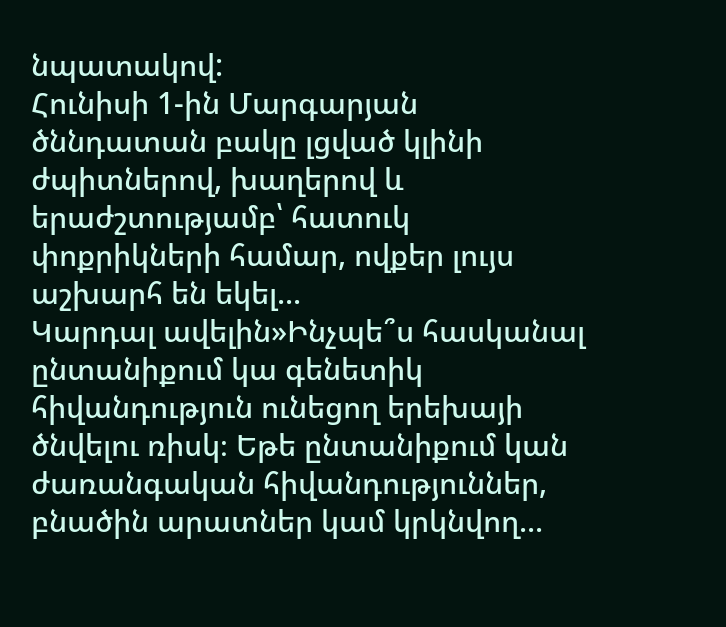նպատակով:
Հունիսի 1-ին Մարգարյան ծննդատան բակը լցված կլինի ժպիտներով, խաղերով և երաժշտությամբ՝ հատուկ փոքրիկների համար, ովքեր լույս աշխարհ են եկել...
Կարդալ ավելին»Ինչպե՞ս հասկանալ ընտանիքում կա գենետիկ հիվանդություն ունեցող երեխայի ծնվելու ռիսկ։ Եթե ընտանիքում կան ժառանգական հիվանդություններ, բնածին արատներ կամ կրկնվող...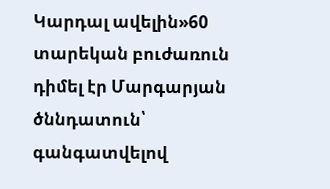Կարդալ ավելին»60 տարեկան բուժառուն դիմել էր Մարգարյան ծննդատուն՝ գանգատվելով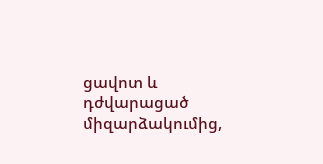ցավոտ և դժվարացած միզարձակումից,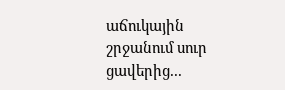աճուկային շրջանում սուր ցավերից...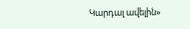Կարդալ ավելին»